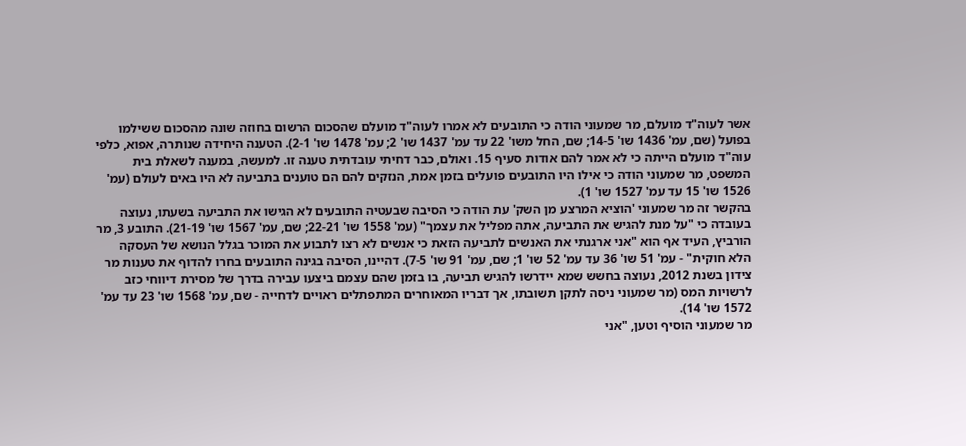אשר לעוה"ד מועלם, מר שמעוני הודה כי התובעים לא אמרו לעוה"ד מועלם שהסכום הרשום בחוזה שונה מהסכום ששילמו בפועל (שם, עמ' 1436 שו' 14-5; שם, החל משו' 22 עד עמ' 1437 שו' 2; עמ' 1478 שו' 2-1). הטענה היחידה שנותרה, אפוא, כלפי עוה"ד מועלם הייתה כי לא אמר להם אודות סעיף 15. ואולם, כבר דחיתי עובדתית טענה זו. למעשה, במענה לשאלת בית המשפט, מר שמעוני הודה כי אילו היו התובעים פועלים בזמן אמת, הנזקים להם הם טוענים בתביעה לא היו באים לעולם (עמ' 1526 שו' 15 עד עמ' 1527 שו' 1).
בהקשר זה מר שמעוני 'הוציא המרצע מן השק' עת הודה כי הסיבה שבעטיה התובעים לא הגישו את התביעה בשעתו, נעוצה בעובדה כי "על מנת להגיש את התביעה, אתה מפליל את עצמך" (עמ' 1558 שו' 22-21; שם, עמ' 1567 שו' 21-19). התובע 3, מר הורביץ, העיד אף הוא "אני ארגנתי את האנשים לתביעה הזאת כי אנשים לא רצו לתבוע את המוכר בגלל הנושא של העסקה הלא חוקית" - עמ' 51 שו' 36 עד עמ' 52 שו' 1; שם, עמ' 91 שו' 7-5). דהיינו, הסיבה בגינה התובעים בחרו להדוף את טענות מר צידון בשנת 2012, נעוצה בחשש שמא יידרשו להגיש תביעה, בו בזמן שהם עצמם ביצעו עבירה בדרך של מסירת דיווחי כזב לרשויות המס (מר שמעוני ניסה לתקן תשובתו, אך דבריו המאוחרים המתפתלים ראויים לדחייה - שם, עמ' 1568 שו' 23 עד עמ' 1572 שו' 14).
מר שמעוני הוסיף וטען, "אני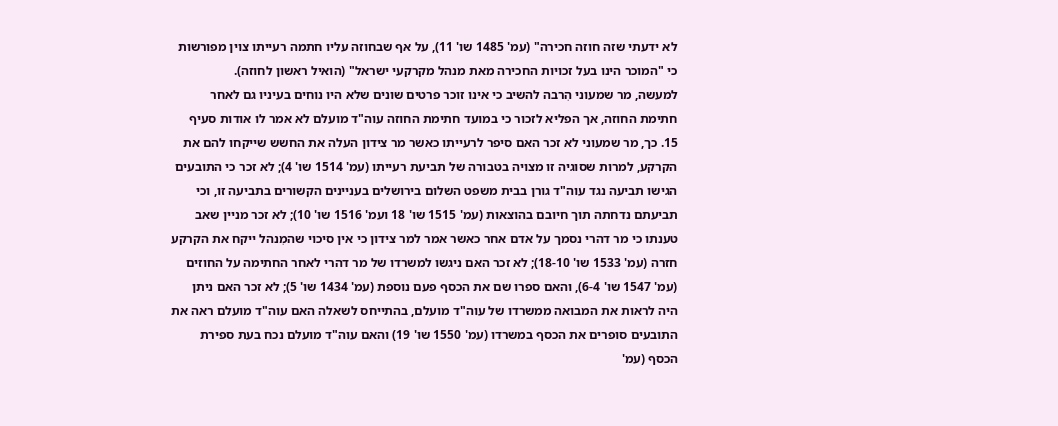לא ידעתי שזה חוזה חכירה" (עמ' 1485 שו' 11), על אף שבחוזה עליו חתמה רעייתו צוין מפורשות כי "המוכר הינו בעל זכויות החכירה מאת מנהל מקרקעי ישראל" (הואיל ראשון לחוזה).
למעשה, מר שמעוני הִרבה להשיב כי אינו זוכר פרטים שונים שלא היו נוחים בעיניו גם לאחר חתימת החוזה, אך הפליא לזכור כי במועד חתימת החוזה עוה"ד מועלם לא אמר לו אודות סעיף 15. כך, מר שמעוני לא זכר האם סיפר לרעייתו כאשר מר צידון העלה את החשש שייקחו להם את הקרקע, למרות שסוגיה זו מצויה בטבורה של תביעת רעייתו (עמ' 1514 שו' 4); לא זכר כי התובעים הגישו תביעה נגד עוה"ד גורן בבית משפט השלום בירושלים בעניינים הקשורים בתביעה זו, וכי תביעתם נדחתה תוך חיובם בהוצאות (עמ' 1515 שו' 18 ועמ' 1516 שו' 10); לא זכר מניין שאב טענתו כי מר דהרי נסמך על אדם אחר כאשר אמר למר צידון כי אין סיכוי שהמִנהל ייקח את הקרקע חזרה (עמ' 1533 שו' 18-10); לא זכר האם ניגשו למשרדו של מר דהרי לאחר החתימה על החוזים (עמ' 1547 שו' 6-4), והאם ספרו שם את הכסף פעם נוספת (עמ' 1434 שו' 5); לא זכר האם ניתן היה לראות את המבואה ממשרדו של עוה"ד מועלם, בהתייחס לשאלה האם עוה"ד מועלם ראה את התובעים סופרים את הכסף במשרדו (עמ' 1550 שו' 19) והאם עוה"ד מועלם נכח בעת ספירת הכסף (עמ'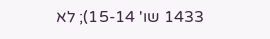1433 שו' 15-14); לא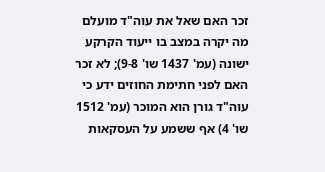זכר האם שאל את עוה"ד מועלם מה יקרה במצב בו ייעוד הקרקע ישונה (עמ' 1437 שו' 9-8); לא זכר האם לפני חתימת החוזים ידע כי עוה"ד גורן הוא המוכר (עמ' 1512 שו' 4) אף ששמע על העסקאות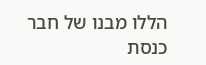הללו מבנו של חבר כנסת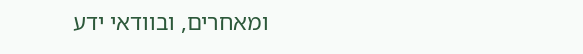ומאחרים, ובוודאי ידע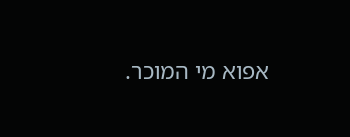אפוא מי המוכר.